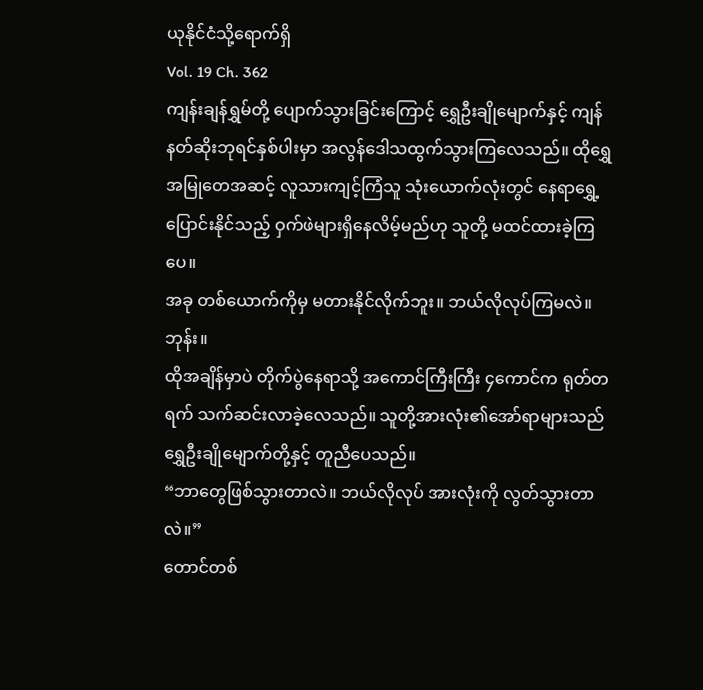ယုနိုင်ငံသို့ရောက်ရှိ
Vol. 19 Ch. 362
ကျန်းချန်ရွှမ်တို့ ပျောက်သွားခြင်းကြောင့် ရွှေဦးချိုမျောက်နှင့် ကျန်နတ်ဆိုးဘုရင်နှစ်ပါးမှာ အလွန်ဒေါသထွက်သွားကြလေသည်။ ထိုရွှေအမြုတေအဆင့် လူသားကျင့်ကြံသူ သုံးယောက်လုံးတွင် နေရာရွှေ့ပြောင်းနိုင်သည့် ဝှက်ဖဲများရှိနေလိမ့်မည်ဟု သူတို့ မထင်ထားခဲ့ကြပေ။
အခု တစ်ယောက်ကိုမှ မတားနိုင်လိုက်ဘူး။ ဘယ်လိုလုပ်ကြမလဲ။
ဘုန်း။
ထိုအချိန်မှာပဲ တိုက်ပွဲနေရာသို့ အကောင်ကြီးကြီး ၄ကောင်က ရုတ်တရက် သက်ဆင်းလာခဲ့လေသည်။ သူတို့အားလုံး၏အော်ရာများသည် ရွှေဦးချိုမျောက်တို့နှင့် တူညီပေသည်။
“ဘာတွေဖြစ်သွားတာလဲ။ ဘယ်လိုလုပ် အားလုံးကို လွတ်သွားတာလဲ။”
တောင်တစ်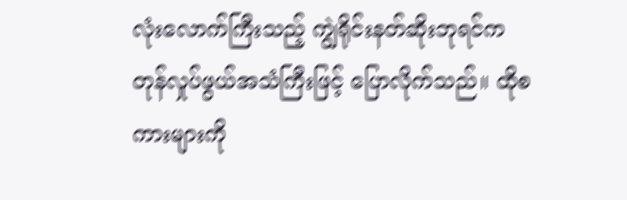လုံးလောက်ကြီးသည့် ကျွဲရိုင်းနတ်ဆိုးဘုရင်က တုန်လှုပ်ဖွယ်အသံကြီးဖြင့် ပြောလိုက်သည်။ ထိုစကားများကို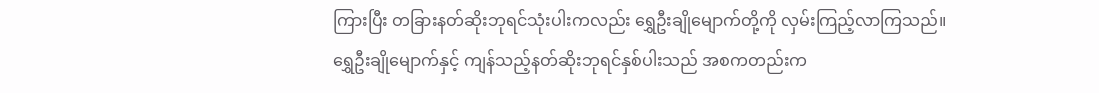ကြားပြီး တခြားနတ်ဆိုးဘုရင်သုံးပါးကလည်း ရွှေဦးချိုမျောက်တို့ကို လှမ်းကြည့်လာကြသည်။
ရွှေဦးချိုမျောက်နှင့် ကျန်သည့်နတ်ဆိုးဘုရင်နှစ်ပါးသည် အစကတည်းက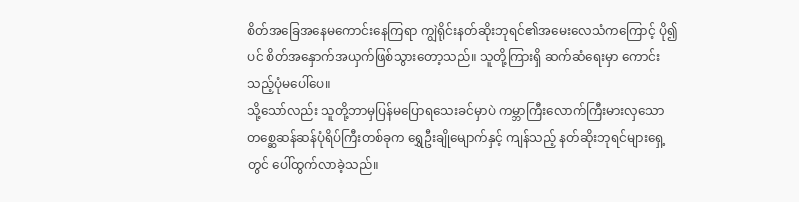စိတ်အခြေအနေမကောင်းနေကြရာ ကျွဲရိုင်းနတ်ဆိုးဘုရင်၏အမေးလေသံကကြောင့် ပို၍ပင် စိတ်အနှောက်အယှက်ဖြစ်သွားတော့သည်။ သူတို့ကြားရှိ ဆက်ဆံရေးမှာ ကောင်းသည့်ပုံမပေါ်ပေ။
သို့သော်လည်း သူတို့ဘာမှပြန်မပြောရသေးခင်မှာပဲ ကမ္ဘာကြီးလောက်ကြီးမားလှသော တစ္ဆေဆန်ဆန်ပုံရိပ်ကြီးတစ်ခုက ရွှေဦးချိုမျောက်နှင့် ကျန်သည့် နတ်ဆိုးဘုရင်များရှေ့တွင် ပေါ်ထွက်လာခဲ့သည်။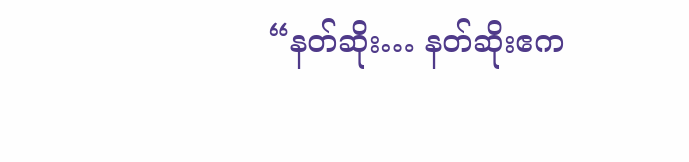“နတ်ဆိုး… နတ်ဆိုးဧက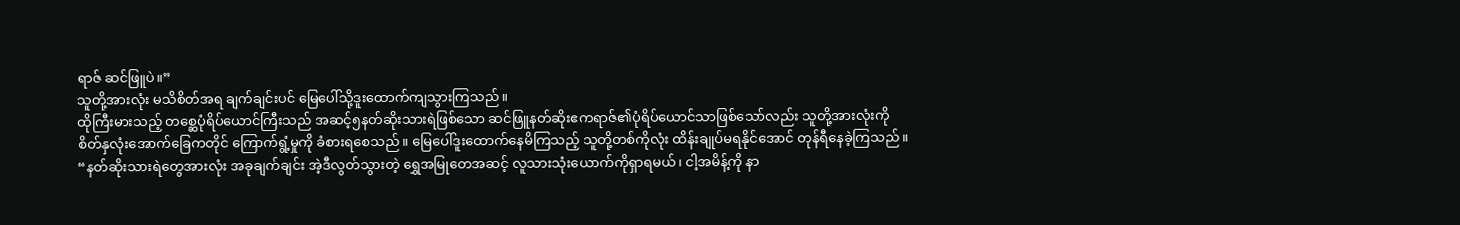ရာဇ် ဆင်ဖြူပဲ။”
သူတို့အားလုံး မသိစိတ်အရ ချက်ချင်းပင် မြေပေါ်သို့ဒူးထောက်ကျသွားကြသည်။
ထိုကြီးမားသည့် တစ္ဆေပုံရိပ်ယောင်ကြီးသည် အဆင့်၅နတ်ဆိုးသားရဲဖြစ်သော ဆင်ဖြူနတ်ဆိုးဧကရာဇ်၏ပုံရိပ်ယောင်သာဖြစ်သော်လည်း သူတို့အားလုံးကို စိတ်နှလုံးအောက်ခြေကတိုင် ကြောက်ရွံ့မှုကို ခံစားရစေသည်။ မြေပေါ်ဒူးထောက်နေမိကြသည့် သူတို့တစ်ကိုလုံး ထိန်းချုပ်မရနိုင်အောင် တုန်ရီနေခဲ့ကြသည်။
“နတ်ဆိုးသားရဲတွေအားလုံး အခုချက်ချင်း အဲ့ဒီလွတ်သွားတဲ့ ရွှေအမြုတေအဆင့် လူသားသုံးယောက်ကိုရှာရမယ်၊ ငါ့အမိန့်ကို နာ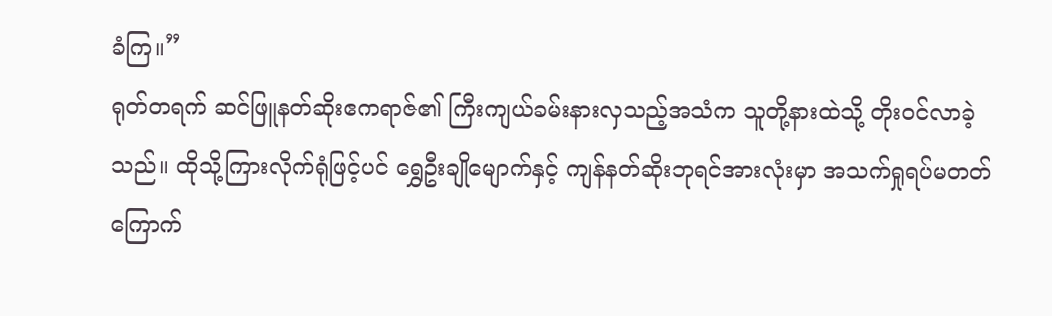ခံကြ။”
ရုတ်တရက် ဆင်ဖြူနတ်ဆိုးဧကရာဇ်၏ ကြီးကျယ်ခမ်းနားလှသည့်အသံက သူတို့နားထဲသို့ တိုးဝင်လာခဲ့သည်။ ထိုသို့ကြားလိုက်ရုံဖြင့်ပင် ရွှေဦးချိုမျောက်နှင့် ကျန်နတ်ဆိုးဘုရင်အားလုံးမှာ အသက်ရှုရပ်မတတ် ကြောက်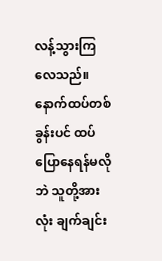လန့်သွားကြလေသည်။ နောက်ထပ်တစ်ခွန်းပင် ထပ်ပြောနေရန်မလိုဘဲ သူတို့အားလုံး ချက်ချင်း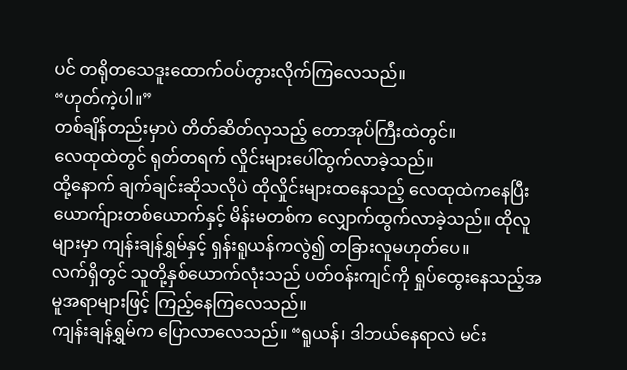ပင် တရိုတသေဒူးထောက်ဝပ်တွားလိုက်ကြလေသည်။
“ဟုတ်ကဲ့ပါ။”
တစ်ချိန်တည်းမှာပဲ တိတ်ဆိတ်လှသည့် တောအုပ်ကြီးထဲတွင်။
လေထုထဲတွင် ရုတ်တရက် လှိုင်းများပေါ်ထွက်လာခဲ့သည်။
ထို့နောက် ချက်ချင်းဆိုသလိုပဲ ထိုလှိုင်းများထနေသည့် လေထုထဲကနေပြီး ယောက်ျားတစ်ယောက်နှင့် မိန်းမတစ်က လျှောက်ထွက်လာခဲ့သည်။ ထိုလူများမှာ ကျန်းချန်ရွှမ်နှင့် ရှန်းရူယန်ကလွဲ၍ တခြားလူမဟုတ်ပေ။
လက်ရှိတွင် သူတို့နှစ်ယောက်လုံးသည် ပတ်ဝန်းကျင်ကို ရှုပ်ထွေးနေသည့်အမူအရာများဖြင့် ကြည့်နေကြလေသည်။
ကျန်းချန်ရွှမ်က ပြောလာလေသည်။ “ရူယန်၊ ဒါဘယ်နေရာလဲ မင်း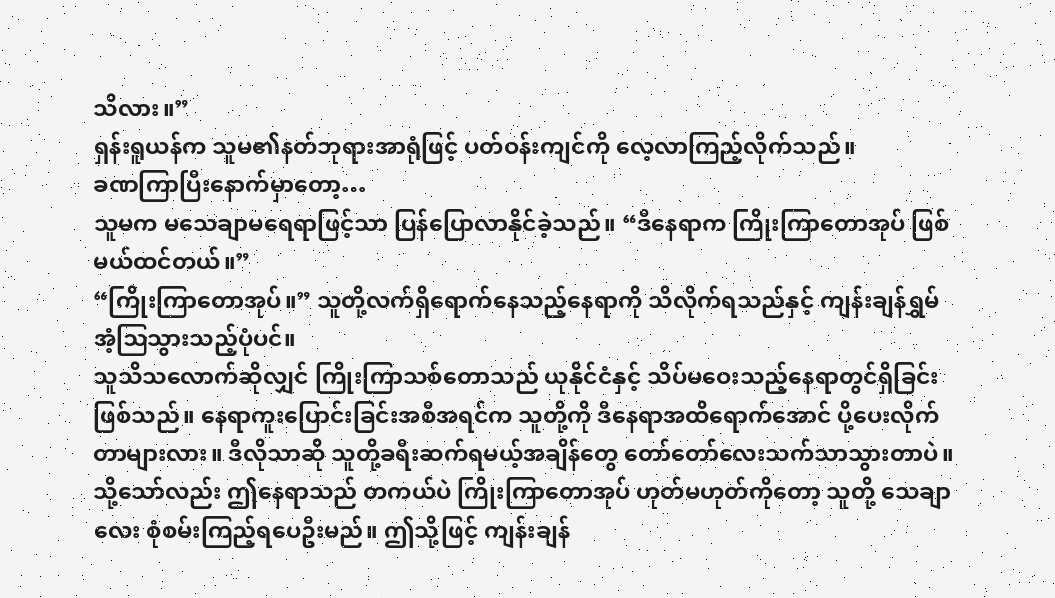သိလား။”
ရှန်းရူယန်က သူမ၏နတ်ဘုရားအာရုံဖြင့် ပတ်ဝန်းကျင်ကို လေ့လာကြည့်လိုက်သည်။
ခဏကြာပြီးနောက်မှာတော့…
သူမက မသေချာမရေရာဖြင့်သာ ပြန်ပြောလာနိုင်ခဲ့သည်။ “ဒီနေရာက ကြိုးကြာတောအုပ် ဖြစ်မယ်ထင်တယ်။”
“ကြိုးကြာတောအုပ်။” သူတို့လက်ရှိရောက်နေသည့်နေရာကို သိလိုက်ရသည်နှင့် ကျန်းချန်ရွှမ် အံ့ဩသွားသည့်ပုံပင်။
သူသိသလောက်ဆိုလျှင် ကြိုးကြာသစ်တောသည် ယုနိုင်ငံနှင့် သိပ်မဝေးသည့်နေရာတွင်ရှိခြင်းဖြစ်သည်။ နေရာကူးပြောင်းခြင်းအစီအရင်က သူတို့ကို ဒီနေရာအထိရောက်အောင် ပို့ပေးလိုက်တာများလား။ ဒီလိုသာဆို သူတို့ခရီးဆက်ရမယ့်အချိန်တွေ တော်တော်လေးသက်သာသွားတာပဲ။
သို့သော်လည်း ဤနေရာသည် တကယ်ပဲ ကြိုးကြာတောအုပ် ဟုတ်မဟုတ်ကိုတော့ သူတို့ သေချာလေး စုံစမ်းကြည့်ရပေဦးမည်။ ဤသို့ဖြင့် ကျန်းချန်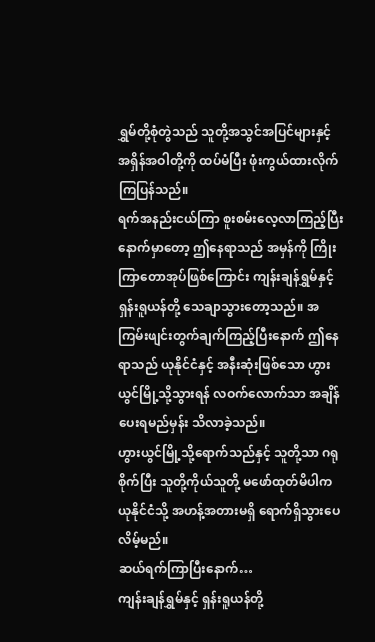ရွှမ်တို့စုံတွဲသည် သူတို့အသွင်အပြင်များနှင့် အရှိန်အဝါတို့ကို ထပ်မံပြီး ဖုံးကွယ်ထားလိုက်ကြပြန်သည်။
ရက်အနည်းငယ်ကြာ စူးစမ်းလေ့လာကြည့်ပြီးနောက်မှာတော့ ဤနေရာသည် အမှန်ကို ကြိုးကြာတောအုပ်ဖြစ်ကြောင်း ကျန်းချန်ရွှမ်နှင့် ရှန်းရူယန်တို့ သေချာသွားတော့သည်။ အကြမ်းဖျင်းတွက်ချက်ကြည့်ပြီးနောက် ဤနေရာသည် ယုနိုင်ငံနှင့် အနီးဆုံးဖြစ်သော ဟွားယွင်မြို့သို့သွားရန် လဝက်လောက်သာ အချိန်ပေးရမည်မှန်း သိလာခဲ့သည်။
ဟွားယွင်မြို့သို့ရောက်သည်နှင့် သူတို့သာ ဂရုစိုက်ပြီး သူတို့ကိုယ်သူတို့ မဖော်ထုတ်မိပါက ယုနိုင်ငံသို့ အဟန့်အတားမရှိ ရောက်ရှိသွားပေလိမ့်မည်။
ဆယ်ရက်ကြာပြီးနောက်…
ကျန်းချန်ရွှမ်နှင့် ရှန်းရူယန်တို့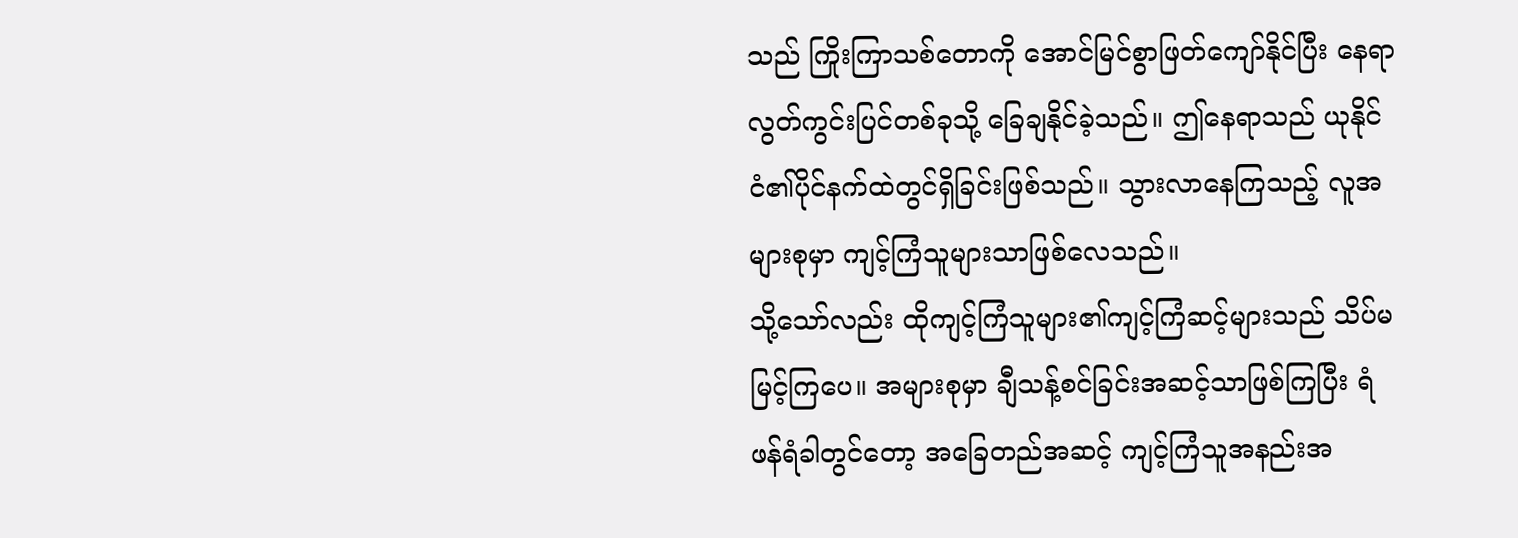သည် ကြိုးကြာသစ်တောကို အောင်မြင်စွာဖြတ်ကျော်နိုင်ပြီး နေရာလွတ်ကွင်းပြင်တစ်ခုသို့ ခြေချနိုင်ခဲ့သည်။ ဤနေရာသည် ယုနိုင်ငံ၏ပိုင်နက်ထဲတွင်ရှိခြင်းဖြစ်သည်။ သွားလာနေကြသည့် လူအများစုမှာ ကျင့်ကြံသူများသာဖြစ်လေသည်။
သို့သော်လည်း ထိုကျင့်ကြံသူများ၏ကျင့်ကြံဆင့်များသည် သိပ်မမြင့်ကြပေ။ အများစုမှာ ချီသန့်စင်ခြင်းအဆင့်သာဖြစ်ကြပြီး ရံဖန်ရံခါတွင်တော့ အခြေတည်အဆင့် ကျင့်ကြံသူအနည်းအ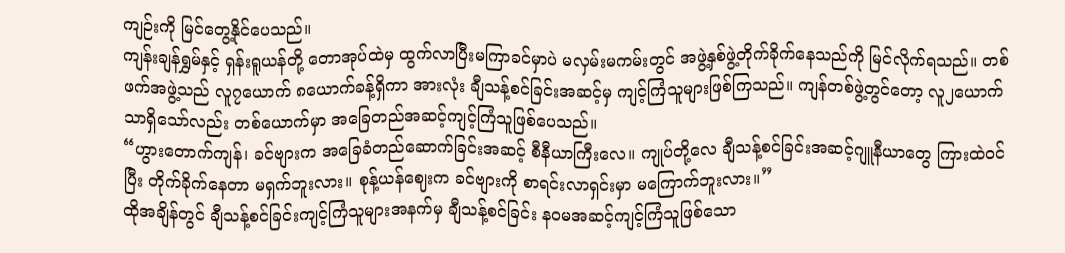ကျဉ်းကို မြင်တွေ့နိုင်ပေသည်။
ကျန်းချန်ရွှမ်နှင့် ရှန်းရူယန်တို့ တောအုပ်ထဲမှ ထွက်လာပြီးမကြာခင်မှာပဲ မလှမ်းမကမ်းတွင် အဖွဲ့နှစ်ဖွဲ့တိုက်ခိုက်နေသည်ကို မြင်လိုက်ရသည်။ တစ်ဖက်အဖွဲ့သည် လူ၇ယောက် ၈ယောက်ခန့်ရှိကာ အားလုံး ချီသန့်စင်ခြင်းအဆင့်မှ ကျင့်ကြံသူများဖြစ်ကြသည်။ ကျန်တစ်ဖွဲ့တွင်တော့ လူ၂ယောက်သာရှိသော်လည်း တစ်ယောက်မှာ အခြေတည်အဆင့်ကျင့်ကြံသူဖြစ်ပေသည်။
“ဟွားတောက်ကျန်၊ ခင်ဗျားက အခြေခံတည်ဆောက်ခြင်းအဆင့် စီနီယာကြီးလေ။ ကျုပ်တို့လေ ချီသန့်စင်ခြင်းအဆင့်ဂျူနီယာတွေ ကြားထဲဝင်ပြီး တိုက်ခိုက်နေတာ မရှက်ဘူးလား။ စုန့်ယန်ဈေးက ခင်ဗျားကို စာရင်းလာရှင်းမှာ မကြောက်ဘူးလား။”
ထိုအချိန်တွင် ချီသန့်စင်ခြင်းကျင့်ကြံသူများအနက်မှ ချီသန့်စင်ခြင်း နဝမအဆင့်ကျင့်ကြံသူဖြစ်သော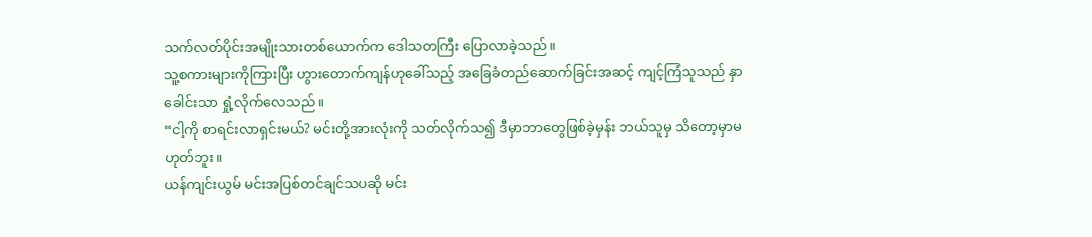သက်လတ်ပိုင်းအမျိုးသားတစ်ယောက်က ဒေါသတကြီး ပြောလာခဲ့သည်။
သူ့စကားများကိုကြားပြီး ဟွားတောက်ကျန်ဟုခေါ်သည့် အခြေခံတည်ဆောက်ခြင်းအဆင့် ကျင့်ကြံသူသည် နှာခေါင်းသာ ရှုံ့လိုက်လေသည်။
“ငါ့ကို စာရင်းလာရှင်းမယ်? မင်းတို့အားလုံးကို သတ်လိုက်သ၍ ဒီမှာဘာတွေဖြစ်ခဲ့မှန်း ဘယ်သူမှ သိတော့မှာမဟုတ်ဘူး။
ယန်ကျင်းယွမ် မင်းအပြစ်တင်ချင်သပဆို မင်း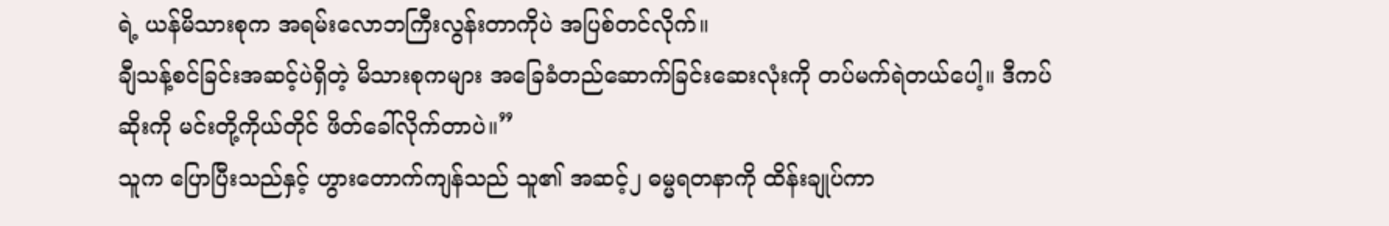ရဲ့ ယန်မိသားစုက အရမ်းလောဘကြီးလွန်းတာကိုပဲ အပြစ်တင်လိုက်။
ချီသန့်စင်ခြင်းအဆင့်ပဲရှိတဲ့ မိသားစုကများ အခြေခံတည်ဆောက်ခြင်းဆေးလုံးကို တပ်မက်ရဲတယ်ပေါ့။ ဒီကပ်ဆိုးကို မင်းတို့ကိုယ်တိုင် ဖိတ်ခေါ်လိုက်တာပဲ။”
သူက ပြောပြီးသည်နှင့် ဟွားတောက်ကျန်သည် သူ၏ အဆင့်၂ ဓမ္မရတနာကို ထိန်းချုပ်ကာ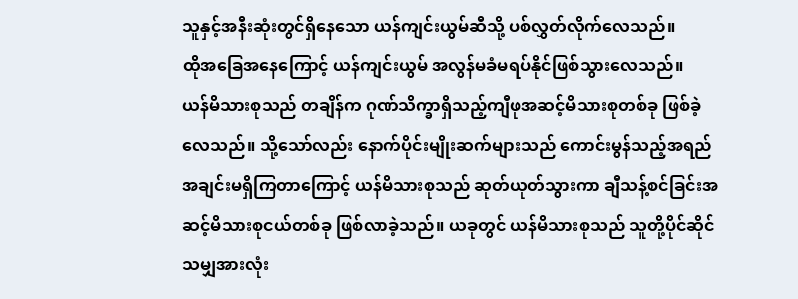သူနှင့်အနီးဆုံးတွင်ရှိနေသော ယန်ကျင်းယွမ်ဆီသို့ ပစ်လွှတ်လိုက်လေသည်။
ထိုအခြေအနေကြောင့် ယန်ကျင်းယွမ် အလွန်မခံမရပ်နိုင်ဖြစ်သွားလေသည်။
ယန်မိသားစုသည် တချိန်က ဂုဏ်သိက္ခာရှိသည့်ကျီဖုအဆင့်မိသားစုတစ်ခု ဖြစ်ခဲ့လေသည်။ သို့သော်လည်း နောက်ပိုင်းမျိုးဆက်များသည် ကောင်းမွန်သည့်အရည်အချင်းမရှိကြတာကြောင့် ယန်မိသားစုသည် ဆုတ်ယုတ်သွားကာ ချီသန့်စင်ခြင်းအဆင့်မိသားစုငယ်တစ်ခု ဖြစ်လာခဲ့သည်။ ယခုတွင် ယန်မိသားစုသည် သူတို့ပိုင်ဆိုင်သမျှအားလုံး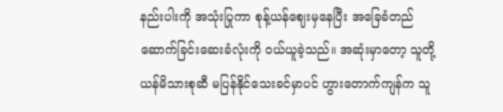နည်းပါးကို အသုံးပြုကာ စုန့်ယန်ဈေးမှနေပြီး အခြေခံတည်ဆောက်ခြင်းဆေးခံလုံးကို ဝယ်ယူခဲ့သည်။ အဆုံးမှာတော့ သူတို့ ယန်မိသားစုဆီ မပြန်နိုင်သေးခင်မှာပင် ဟွားတောက်ကျန်က သူ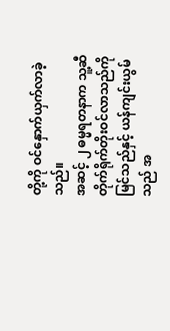တို့ကို ဝင်နှောက်ယှက်လာခဲ့သည်။
အဆင့် ၂ ဓမ္မရတနာက သူ့ဆီတိုက်ရိုက်တိုးဝင်လာသည်ကို မြင်သည်နှင့် ယန်ကျင်းယွမ်သည် အ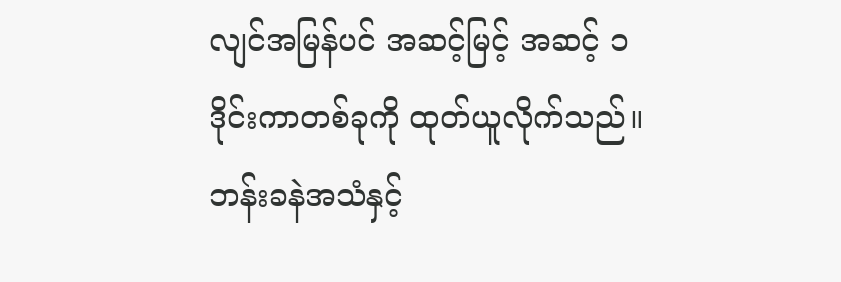လျင်အမြန်ပင် အဆင့်မြင့် အဆင့် ၁ ဒိုင်းကာတစ်ခုကို ထုတ်ယူလိုက်သည်။
ဘန်းခနဲအသံနှင့်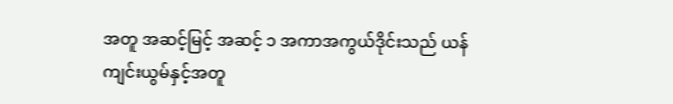အတူ အဆင့်မြင့် အဆင့် ၁ အကာအကွယ်ဒိုင်းသည် ယန်ကျင်းယွမ်နှင့်အတူ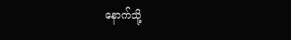နောက်သို့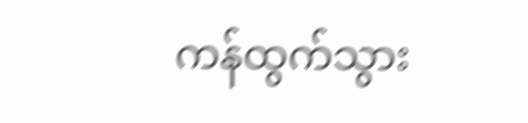ကန်ထွက်သွား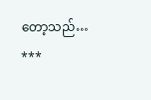တော့သည်…
***